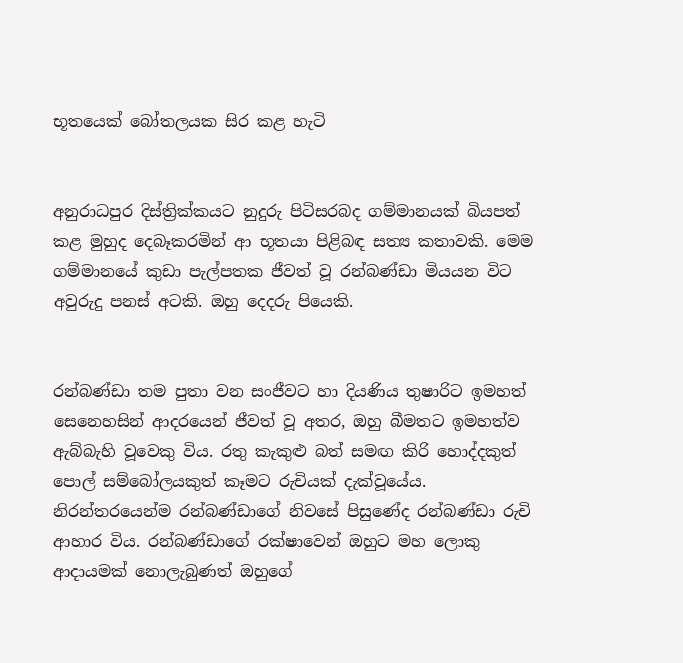භූතයෙක් බෝතලයක සිර කළ හැටි


අනුරාධපුර දිස්ත්‍රික්කයට නුදුරු පිටිසරබද ගම්මානයක් බියපත් කළ මුහුද දෙබෑකරමින් ආ භූතයා පිළිබඳ සත්‍ය කතාවකි. මෙම ගම්මානයේ කුඩා පැල්පතක ජීවත් වූ රන්බණ්ඩා මියයන විට අවුරුදු පනස් අටකි. ඔහු දෙදරු පියෙකි.


රන්බණ්ඩා තම පුතා වන සංජීවට හා දියණිය තුෂාරිට ඉමහත් සෙනෙහසින් ආදරයෙන් ජීවත් වූ අතර, ඔහු බීමතට ඉමහත්ව ඇබ්බැහි වූවෙකු විය. රතු කැකුළු බත් සමඟ කිරි හොද්දකුත් පොල් සම්බෝලයකුත් කෑමට රුචියක් දැක්වූයේය. නිරන්තරයෙන්ම රන්බණ්ඩාගේ නිවසේ පිසුණේද රන්බණ්ඩා රුචි ආහාර විය. රන්බණ්ඩාගේ රක්ෂාවෙන් ඔහුට මහ ලොකු ආදායමක් නොලැබුණත් ඔහුගේ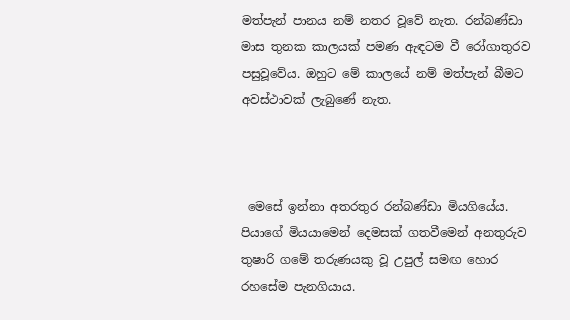මත්පැන් පානය නම් නතර වූවේ නැත. රන්බණ්ඩා මාස තුනක කාලයක් පමණ ඇඳටම වී රෝගාතුරව පසුවූවේය. ඔහුට මේ කාලයේ නම් මත්පැන් බීමට අවස්ථාවක් ලැබුණේ නැත.



 මෙසේ ඉන්නා අතරතුර රන්බණ්ඩා මියගියේය. පියාගේ මියයාමෙන් දෙමසක් ගතවීමෙන් අනතුරුව තුෂාරි ගමේ තරුණයකු වූ උපුල් සමඟ හොර රහසේම පැනගියාය.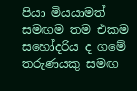පියා මියයාමත් සමඟම තම එකම සහෝදරිය ද ගමේ තරුණයකු සමඟ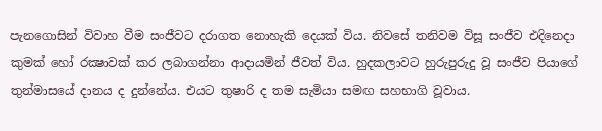පැනගොසින් විවාහ වීම සංජීවට දරාගත නොහැකි දෙයක් විය. නිවසේ තනිවම විසූ සංජීව එදිනෙදා කුමක් හෝ රක්‍ෂාවක් කර ලබාගන්නා ආදායමින් ජීවත් විය. හුදකලාවට හුරුපුරුදු වූ සංජීව පියාගේ තුන්මාසයේ දානය ද දුන්නේය. එයට තුෂාරි ද තම සැමියා සමඟ සහභාගි වූවාය.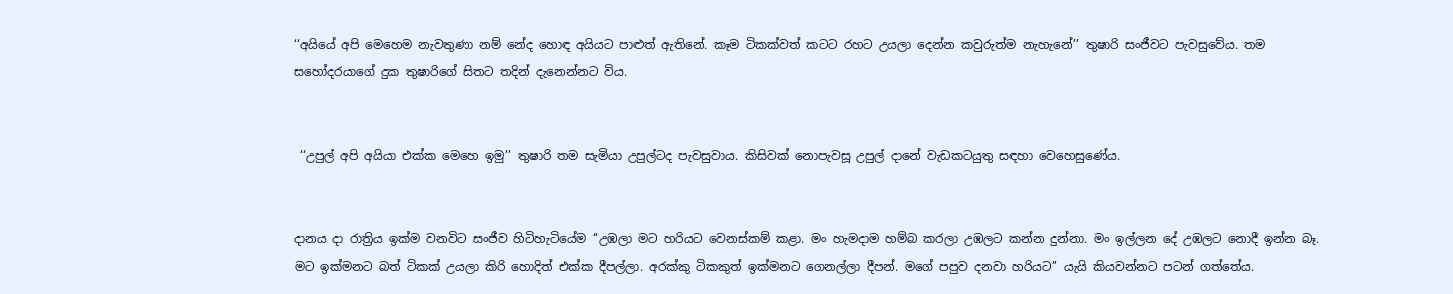‘‘අයියේ අපි මෙහෙම නැවතුණා නම් නේද හොඳ අයියට පාළුත් ඇතිනේ. කෑම ටිකක්වත් කටට රහට උයලා දෙන්න කවුරුත්ම නැහැනේ’’ තුෂාරි සංජීවට පැවසුවේය. තම සහෝදරයාගේ දුක තුෂාරිගේ සිතට තදින් දැනෙන්නට විය.


 ‘‘උපුල් අපි අයියා එක්ක මෙහෙ ඉමු’’ තුෂාරි තම සැමියා උපුල්ටද පැවසුවාය. කිසිවක් නොපැවසූ උපුල් දානේ වැඩකටයුතු සඳහා වෙහෙසුණේය.


දානය දා රාත්‍රිය ඉක්ම වනවිට සංජීව හිටිහැටියේම ‘‘උඹලා මට හරියට වෙනස්කම් කළා. මං හැමදාම හම්බ කරලා උඹලට කන්න දුන්නා. මං ඉල්ලන දේ උඹලට නොදී ඉන්න බෑ. මට ඉක්මනට බත් ටිකක් උයලා කිරි හොදිත් එක්ක දීපල්ලා. අරක්කු ටිකකුත් ඉක්මනට ගෙනල්ලා දීපන්. මගේ පපුව දනවා හරියට’’ යැයි කියවන්නට පටන් ගත්තේය.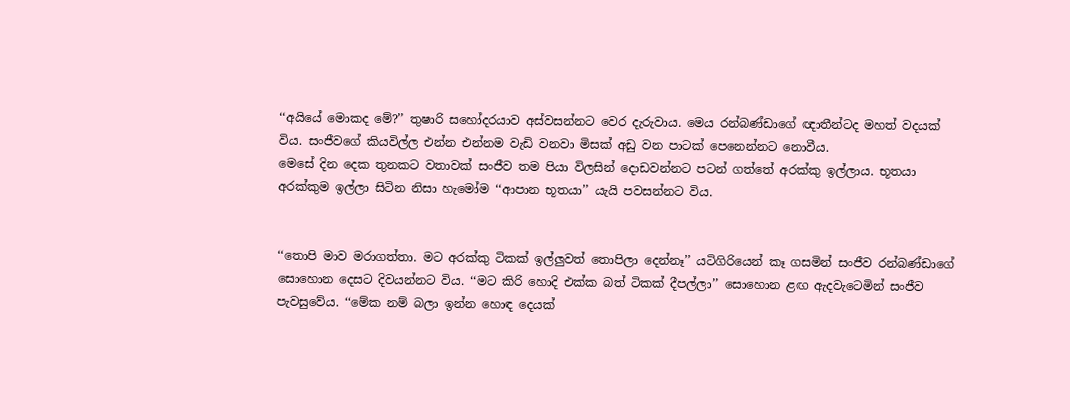‘‘අයියේ මොකද මේ?’’ තුෂාරි සහෝදරයාව අස්වසන්නට වෙර දැරුවාය. මෙය රන්බණ්ඩාගේ ඥාතීන්ටද මහත් වදයක් විය. සංජීවගේ කියවිල්ල එන්න එන්නම වැඩි වනවා මිසක් අඩු වන පාටක් පෙනෙන්නට නොවීය.
මෙසේ දින දෙක තුනකට වතාවක් සංජීව තම පියා විලසින් දොඩවන්නට පටන් ගත්තේ අරක්කු ඉල්ලාය. භූතයා අරක්කුම ඉල්ලා සිටින නිසා හැමෝම ‘‘ආපාන භූතයා’’ යැයි පවසන්නට විය.


‘‘තොපි මාව මරාගත්තා. මට අරක්කු ටිකක් ඉල්ලුවත් තොපිලා දෙන්නෑ’’ යටිගිරියෙන් කෑ ගසමින් සංජීව රන්බණ්ඩාගේ සොහොන දෙසට දිවයන්නට විය. ‘‘මට කිරි හොදි එක්ක බත් ටිකක් දීපල්ලා’’ සොහොන ළඟ ඇදවැටෙමින් සංජීව පැවසුවේය. ‘‘මේක නම් බලා ඉන්න හොඳ දෙයක්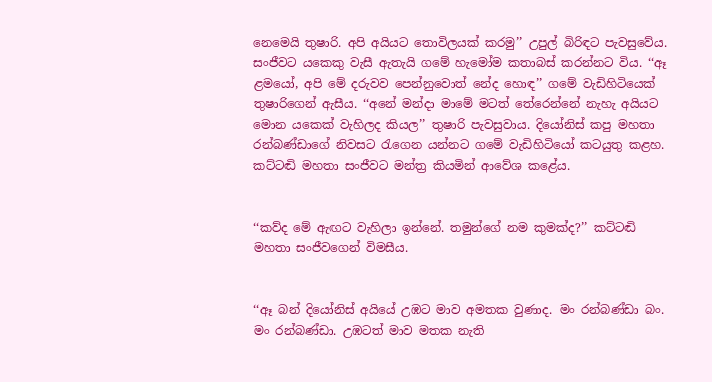නෙමෙයි තුෂාරි. අපි අයියට තොවිලයක් කරමු’’ උපුල් බිරිඳට පැවසුවේය. සංජීවට යකෙකු වැසී ඇතැයි ගමේ හැමෝම කතාබස් කරන්නට විය. ‘‘ඈ ළමයෝ, අපි මේ දරුවව පෙන්නුවොත් නේද හොඳ’’ ගමේ වැඩිහිටියෙක් තුෂාරිගෙන් ඇසීය. ‘‘අනේ මන්දා මාමේ මටත් තේරෙන්නේ නැහැ අයියට මොන යකෙක් වැහිලද කියල’’ තුෂාරි පැවසුවාය. දියෝනිස් කපු මහතා රන්බණ්ඩාගේ නිවසට රැගෙන යන්නට ගමේ වැඩිහිටියෝ කටයුතු කළහ. කට්ටඬි මහතා සංජීවට මන්ත්‍ර කියමින් ආවේශ කළේය.


‘‘කව්ද මේ ඇඟට වැහිලා ඉන්නේ. තමුන්ගේ නම කුමක්ද?’’ කට්ටඬි මහතා සංජීවගෙන් විමසීය.


‘‘ඈ බන් දියෝනිස් අයියේ උඹට මාව අමතක වුණාද. මං රන්බණ්ඩා බං. මං රන්බණ්ඩා. උඹටත් මාව මතක නැති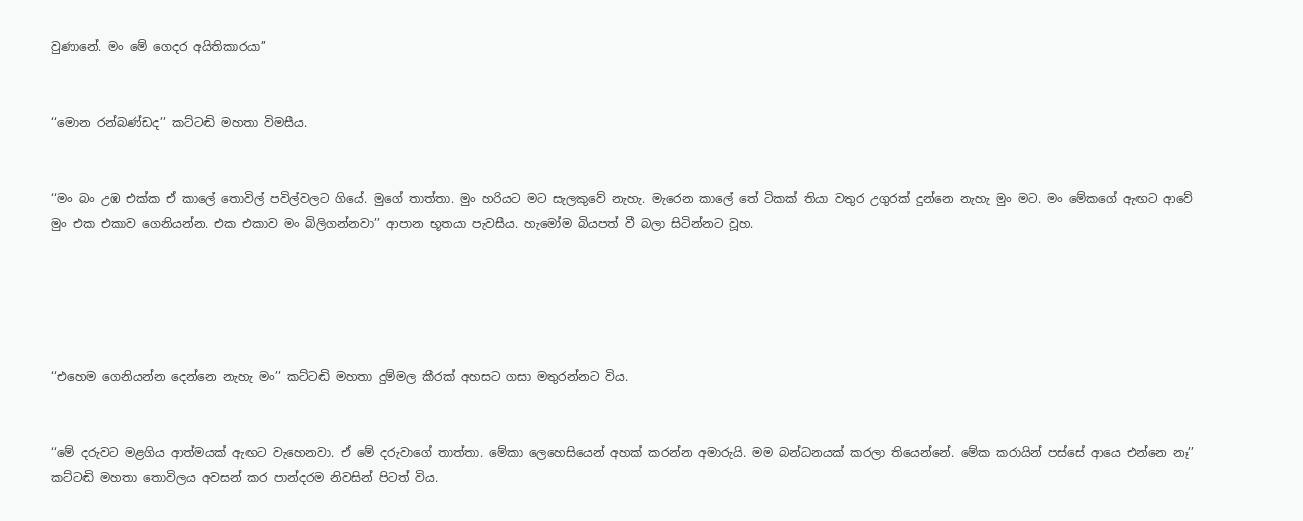වුණානේ. මං මේ ගෙදර අයිතිකාරයා’’


‘‘මොන රන්බණ්ඩද’’ කට්ටඬි මහතා විමසීය.


‘‘මං බං උඹ එක්ක ඒ කාලේ තොවිල් පවිල්වලට ගියේ. මුගේ තාත්තා. මුං හරියට මට සැලකුවේ නැහැ. මැරෙන කාලේ තේ ටිකක් තියා වතුර උගුරක් දුන්නෙ නැහැ මුං මට. මං මේකගේ ඇඟට ආවේ මුං එක එකාව ගෙනියන්න. එක එකාව මං බිලිගන්නවා’’ ආපාන භූතයා පැවසීය. හැමෝම බියපත් වී බලා සිටින්නට වූහ.





‘‘එහෙම ගෙනියන්න දෙන්නෙ නැහැ මං’’ කට්ටඬි මහතා දුම්මල කීරක් අහසට ගසා මතුරන්නට විය.


‘‘මේ දරුවට මළගිය ආත්මයක් ඇඟට වැහෙනවා. ඒ මේ දරුවාගේ තාත්තා. මේකා ලෙහෙසියෙන් අහක් කරන්න අමාරුයි. මම බන්ධනයක් කරලා තියෙන්නේ. මේක කරායින් පස්සේ ආයෙ එන්නෙ නෑ’’ කට්ටඬි මහතා තොවිලය අවසන් කර පාන්දරම නිවසින් පිටත් විය.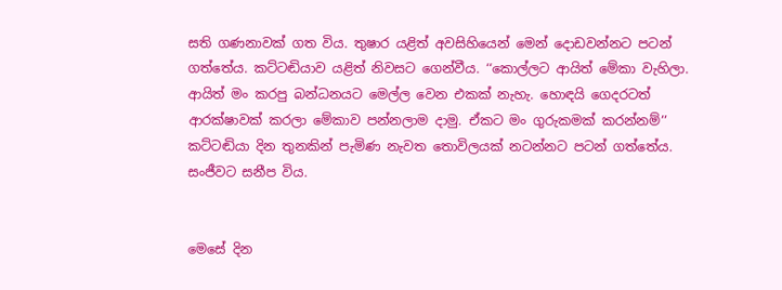සති ගණනාවක් ගත විය. තුෂාර යළිත් අවසිහියෙන් මෙන් දොඩවන්නට පටන් ගත්තේය. කට්ටඬියාව යළිත් නිවසට ගෙන්වීය. ‘‘කොල්ලට ආයිත් මේකා වැහිලා. ආයිත් මං කරපු බන්ධනයට මෙල්ල වෙන එකක් නැහැ. හොඳයි ගෙදරටත් ආරක්ෂාවක් කරලා මේකාව පන්නලාම දාමු. ඒකට මං ගුරුකමක් කරන්නම්’’ කට්ටඬියා දින තුනකින් පැමිණ නැවත තොවිලයක් නටන්නට පටන් ගත්තේය. සංජීවට සනීප විය.


මෙසේ දින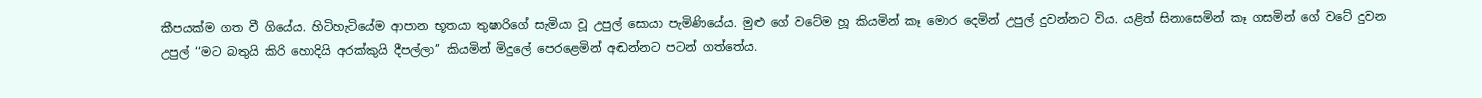කීපයක්ම ගත වී ගියේය. හිටිහැටියේම ආපාන භූතයා තුෂාරිගේ සැමියා වූ උපුල් සොයා පැමිණියේය. මුළු ගේ වටේම හූ කියමින් කෑ මොර දෙමින් උපුල් දුවන්නට විය. යළිත් සිනාසෙමින් කෑ ගසමින් ගේ වටේ දුවන උපුල් ‘‘මට බතුයි කිරි හොදියි අරක්කුයි දීපල්ලා’’ කියමින් මිදුලේ පෙරළෙමින් අඬන්නට පටන් ගත්තේය.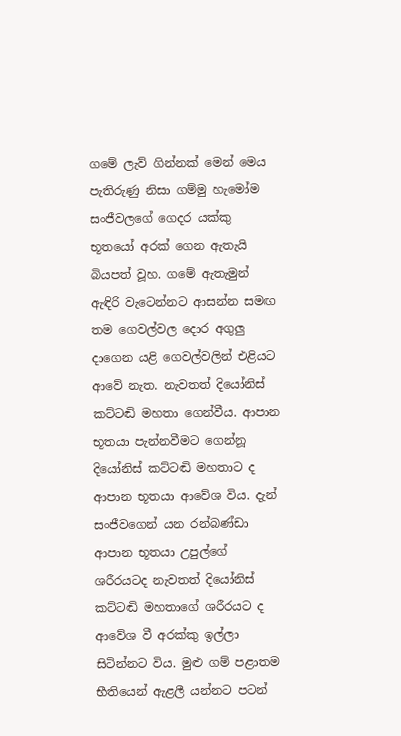ගමේ ලැව් ගින්නක් මෙන් මෙය පැතිරුණු නිසා ගම්මු හැමෝම සංජීවලගේ ගෙදර යක්කු භූතයෝ අරක් ගෙන ඇතැයි බියපත් වූහ. ගමේ ඇතැමුන් ඇඳිරි වැටෙන්නට ආසන්න සමඟ තම ගෙවල්වල දොර අගුලු දාගෙන යළි ගෙවල්වලින් එළියට ආවේ නැත. නැවතත් දියෝනිස් කට්ටඬි මහතා ගෙන්වීය. ආපාන භූතයා පැන්නවීමට ගෙන්නූ දියෝනිස් කට්ටඬි මහතාට ද ආපාන භූතයා ආවේශ විය. දැන් සංජීවගෙන් යන රන්බණ්ඩා ආපාන භූතයා උපුල්ගේ ශරීරයටද නැවතත් දියෝනිස් කට්ටඬි මහතාගේ ශරීරයට ද ආවේශ වී අරක්කු ඉල්ලා සිටින්නට විය. මුළු ගම් පළාතම භීතියෙන් ඇළලී යන්නට පටන්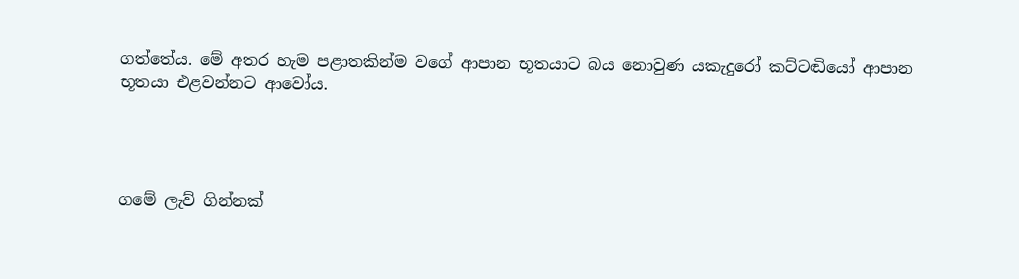ගත්තේය. මේ අතර හැම පළාතකින්ම වගේ ආපාන භූතයාට බය නොවුණ යකැදුරෝ කට්ටඬියෝ ආපාන භූතයා එළවන්නට ආවෝය.




ගමේ ලැව් ගින්නක්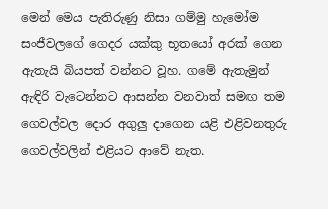මෙන් මෙය පැතිරුණු නිසා ගම්මු හැමෝම සංජීවලගේ ගෙදර යක්කු භූතයෝ අරක් ගෙන ඇතැයි බියපත් වන්නට වූහ. ගමේ ඇතැමුන් ඇඳිරි වැටෙන්නට ආසන්න වනවාත් සමඟ තම ගෙවල්වල දොර අගුලු දාගෙන යළි එළිවනතුරු ගෙවල්වලින් එළියට ආවේ නැත.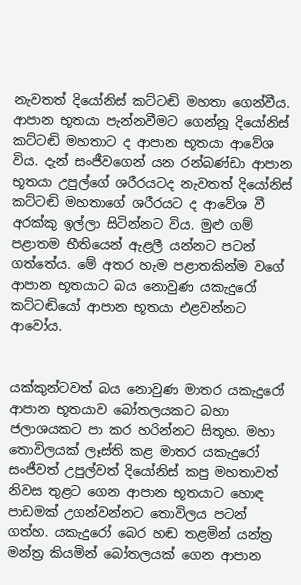නැවතත් දියෝනිස් කට්ටඬි මහතා ගෙන්වීය. ආපාන භූතයා පැන්නවීමට ගෙන්නූ දියෝනිස් කට්ටඬි මහතාට ද ආපාන භූතයා ආවේශ විය. දැන් සංජීවගෙන් යන රන්බණ්ඩා ආපාන භූතයා උපුල්ගේ ශරීරයටද නැවතත් දියෝනිස් කට්ටඬි මහතාගේ ශරීරයට ද ආවේශ වී අරක්කු ඉල්ලා සිටින්නට විය. මුළු ගම් පළාතම භීතියෙන් ඇළලී යන්නට පටන් ගත්තේය. මේ අතර හැම පළාතකින්ම වගේ ආපාන භූතයාට බය නොවුණ යකැදුරෝ කට්ටඬියෝ ආපාන භූතයා එළවන්නට ආවෝය.


යක්කුන්ටවත් බය නොවුණ මාතර යකැදුරෝ ආපාන භූතයාව බෝතලයකට බහා ජලාශයකට පා කර හරින්නට සිතූහ. මහා තොවිලයක් ලෑස්ති කළ මාතර යකැදුරෝ සංජීවත් උපුල්වත් දියෝනිස් කපු මහතාවත් නිවස තුළට ගෙන ආපාන භූතයාට හොඳ පාඩමක් උගන්වන්නට තොවිලය පටන් ගත්හ. යකැදුරෝ බෙර හඬ තළමින් යන්ත්‍ර මන්ත්‍ර කියමින් බෝතලයක් ගෙන ආපාන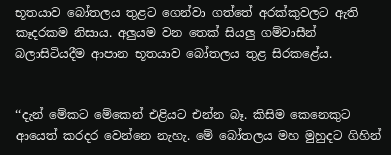භූතයාව බෝතලය තුළට ගෙන්වා ගත්තේ අරක්කුවලට ඇති කෑදරකම නිසාය. අලුයම වන තෙක් සියලු ගම්වාසීන් බලාසිටියදීම ආපාන භූතයාව බෝතලය තුළ සිරකළේය.


‘‘දැන් මේකට මේකෙන් එළියට එන්න බෑ. කිසිම කෙනෙකුට ආයෙත් කරදර වෙන්නෙ නැහැ. මේ බෝතලය මහ මුහුදට ගිහින්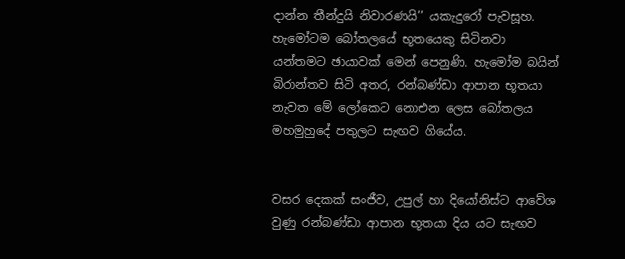දාන්න තීන්දුයි නිවාරණයි’’ යකැදුරෝ පැවසූහ. හැමෝටම බෝතලයේ භූතයෙකු සිටිනවා යන්තමට ඡායාවක් මෙන් පෙනුණි. හැමෝම බයින් බිරාන්තව සිටි අතර, රන්බණ්ඩා ආපාන භූතයා නැවත මේ ලෝකෙට නොඑන ලෙස බෝතලය මහමුහුදේ පතුලට සැඟව ගියේය.


වසර දෙකක් සංජීව, උපුල් හා දියෝනිස්ට ආවේශ වුණු රන්බණ්ඩා ආපාන භූතයා දිය යට සැඟව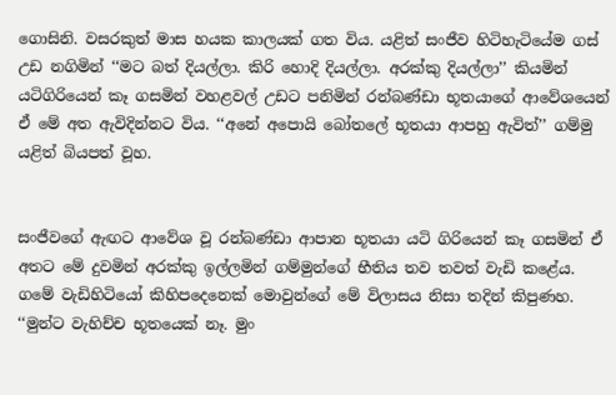ගොසිනි. වසරකුත් මාස හයක කාලයක් ගත විය. යළිත් සංජීව හිටිහැටියේම ගස් උඩ නගිමින් ‘‘මට බත් දියල්ලා. කිරි හොදි දියල්ලා. අරක්කු දියල්ලා’’ කියමින් යටිගිරියෙන් කෑ ගසමින් වහළවල් උඩට පනිමින් රන්බණ්ඩා භූතයාගේ ආවේශයෙන් ඒ මේ අත ඇවිදින්නට විය. ‘‘අනේ අපොයි බෝතලේ භූතයා ආපහු ඇවිත්’’ ගම්මු යළිත් බියපත් වූහ.


සංජීවගේ ඇඟට ආවේශ වූ රන්බණ්ඩා ආපාන භූතයා යටි ගිරියෙන් කෑ ගසමින් ඒ අතට මේ දුවමින් අරක්කු ඉල්ලමින් ගම්මුන්ගේ භීතිය තව තවත් වැඩි කළේය. ගමේ වැඩිහිටියෝ කිහිපදෙනෙක් මොවුන්ගේ මේ විලාසය නිසා තදින් කිපුණහ. ‘‘මුන්ට වැහිච්ච භූතයෙක් නෑ. මුං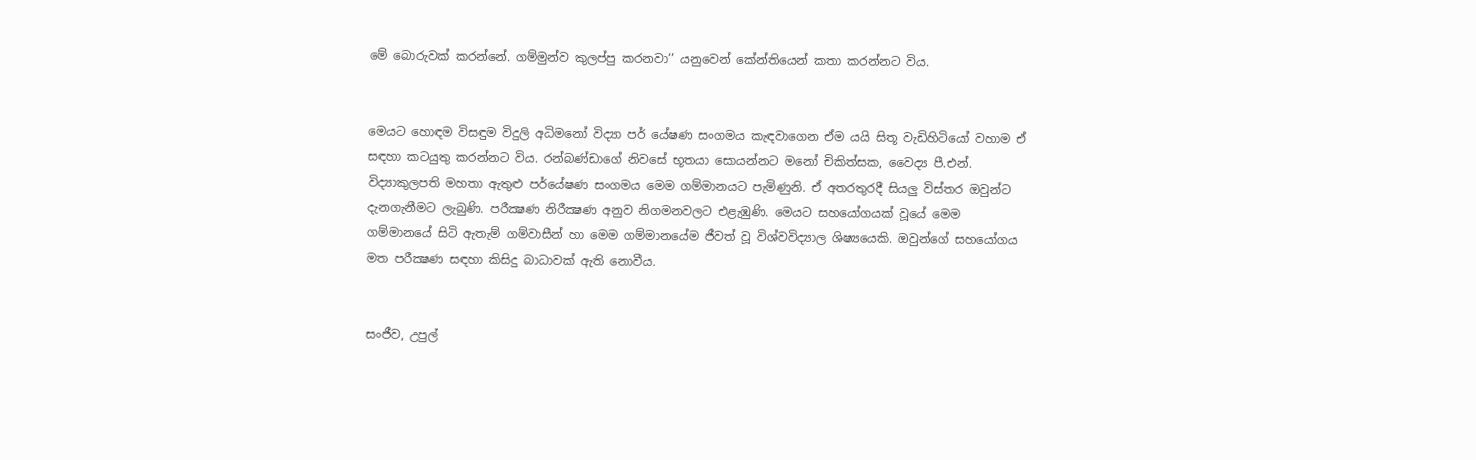මේ බොරුවක් කරන්නේ. ගම්මුන්ව කුලප්පු කරනවා’’ යනුවෙන් කේන්තියෙන් කතා කරන්නට විය.


මෙයට හොඳම විසඳුම විදුලි අධිමනෝ විද්‍යා පර් යේෂණ සංගමය කැඳවාගෙන ඒම යයි සිතූ වැඩිහිටියෝ වහාම ඒ සඳහා කටයුතු කරන්නට විය. රන්බණ්ඩාගේ නිවසේ භූතයා සොයන්නට මනෝ චිකිත්සක, වෛද්‍ය පී.එන්. විද්‍යාකුලපති මහතා ඇතුළු පර්යේෂණ සංගමය මෙම ගම්මානයට පැමිණුනි. ඒ අතරතුරදී සියලු විස්තර ඔවුන්ට දැනගැනීමට ලැබුණි. පරීක්‍ෂණ නිරීක්‍ෂණ අනුව නිගමනවලට එළැඹුණි. මෙයට සහයෝගයක් වූයේ මෙම ගම්මානයේ සිටි ඇතැම් ගම්වාසීන් හා මෙම ගම්මානයේම ජීවත් වූ විශ්වවිද්‍යාල ශිෂ්‍යයෙකි. ඔවුන්ගේ සහයෝගය මත පරීක්‍ෂණ සඳහා කිසිදු බාධාවක් ඇති නොවීය.


සංජීව, උපුල්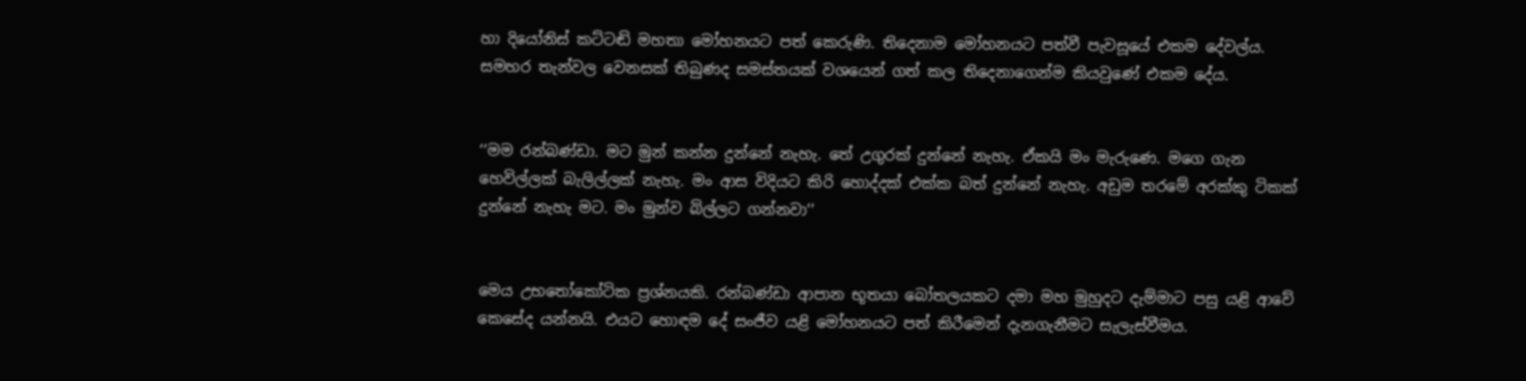හා දියෝනිස් කට්ටඬි මහතා මෝහනයට පත් කෙරුණි. තිදෙනාම මෝහනයට පත්වී පැවසූයේ එකම දේවල්ය. සමහර තැන්වල වෙනසක් තිබුණද සමස්තයක් වශයෙන් ගත් කල තිදෙනාගෙන්ම කියවුණේ එකම දේය.


‘‘මම රන්බණ්ඩා. මට මුන් කන්න දුන්නේ නැහැ. තේ උගුරක් දුන්නේ නැහැ. ඒකයි මං මැරුණෙ. මගෙ ගැන හෙවිල්ලක් බැලිල්ලක් නැහැ. මං ආස විදියට කිරි හොද්දක් එක්ක බත් දුන්නේ නැහැ. අඩුම තරමේ අරක්කු ටිකක් දුන්නේ නැහැ මට. මං මුන්ව බිල්ලට ගන්නවා’’


මෙය උභතෝකෝටික ප්‍රශ්නයකි. රන්බණ්ඩා ආපාන භූතයා බෝතලයකට දමා මහ මුහුදට දැම්මාට පසු යළි ආවේ කෙසේද යන්නයි. එයට හොඳම දේ සංජීව යළි මෝහනයට පත් කිරීමෙන් දැනගැනීමට සැලැස්වීමය.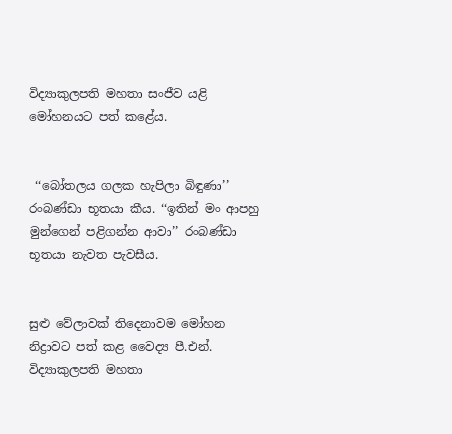විද්‍යාකුලපති මහතා සංජීව යළි මෝහනයට පත් කළේය.


 ‘‘බෝතලය ගලක හැපිලා බිඳුණා’’ රංබණ්ඩා භූතයා කීය. ‘‘ඉතින් මං ආපහු මුන්ගෙන් පළිගන්න ආවා’’ රංබණ්ඩා භූතයා නැවත පැවසීය.


සුළු වේලාවක් තිදෙනාවම මෝහන නිද්‍රාවට පත් කළ වෛද්‍ය පී.එන්. විද්‍යාකුලපති මහතා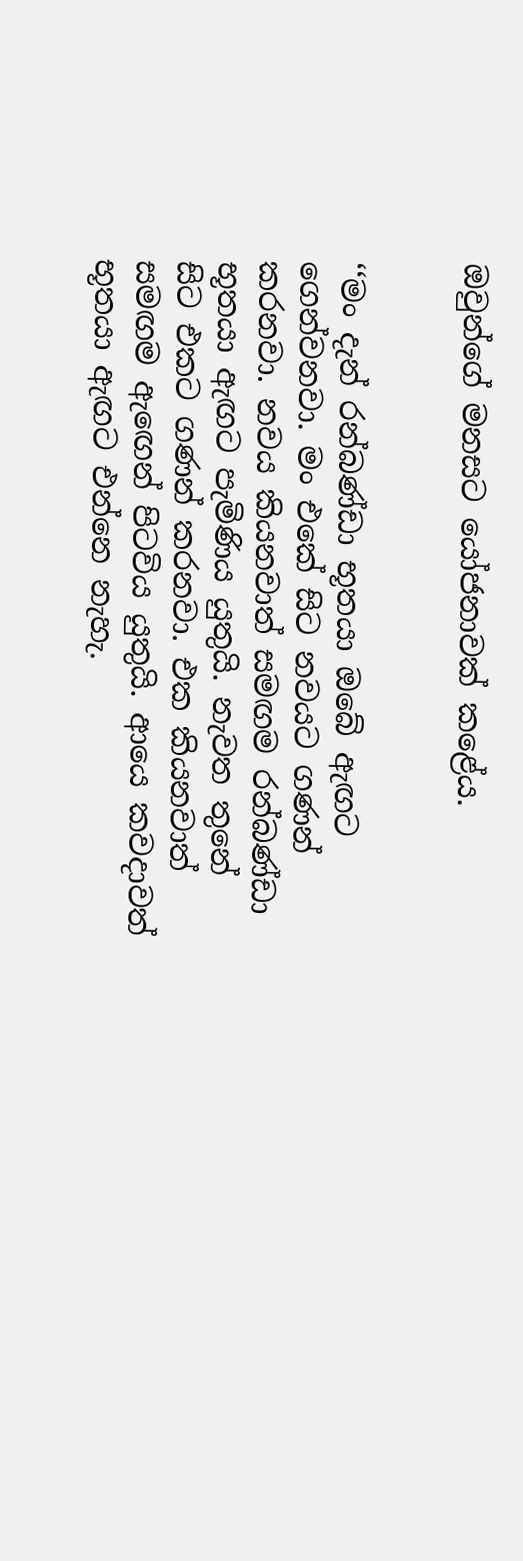ඔවුන්ගේ මනසට යෝජනාවක් කළේය.


‘‘මං දැන් රන්බණ්ඩා භූතයා ඔබේ ඇඟට ගෙන්වනවා. මං එකේ සිට නවයට ගණන් කරනවා. නවය කියනවාත් සමඟම රන්බණ්ඩා භූතයා ඇඟට පැමිණිය යුතුයි. නැවත තුනේ සිට එකට ගණන් කරනවා. එක කියනවාත් සමඟම ඇඟෙන් පිටවිය යුතුයි. ආයෙ කවදාවත් භූතයා ඇඟට එන්නෙ නැහැ.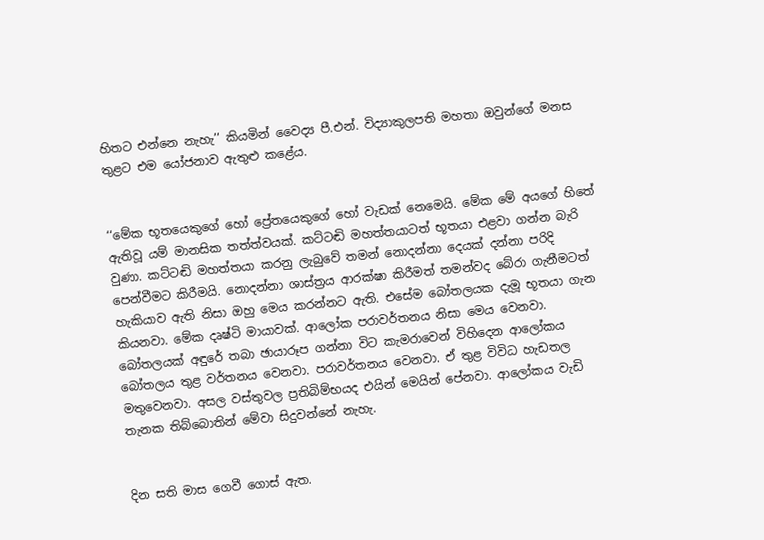හිතට එන්නෙ නැහැ’’ කියමින් වෛද්‍ය පී.එන්. විද්‍යාකුලපති මහතා ඔවුන්ගේ මනස තුළට එම යෝජනාව ඇතුළු කළේය.


‘‘මේක භූතයෙකුගේ හෝ ප්‍රේතයෙකුගේ හෝ වැඩක් නෙමෙයි. මේක මේ අයගේ හිතේ ඇතිවූ යම් මානසික තත්ත්වයක්. කට්ටඬි මහත්තයාටත් භූතයා එළවා ගන්න බැරි වුණා. කට්ටඬි මහත්තයා කරනු ලැබුවේ තමන් නොදන්නා දෙයක් දන්නා පරිදි පෙන්වීමට කිරීමයි. නොදන්නා ශාස්ත්‍රය ආරක්ෂා කිරීමත් තමන්වද බේරා ගැනීමටත් හැකියාව ඇති නිසා ඔහු මෙය කරන්නට ඇති. එසේම බෝතලයක දැමූ භූතයා ගැන කියනවා. මේක දෘෂ්ටි මායාවක්. ආලෝක පරාවර්තනය නිසා මෙය වෙනවා. බෝතලයක් අඳුරේ තබා ඡායාරූප ගන්නා විට කැමරාවෙන් විහිදෙන ආලෝකය බෝතලය තුළ වර්තනය වෙනවා. පරාවර්තනය වෙනවා. ඒ තුළ විවිධ හැඩතල මතුවෙනවා. අසල වස්තුවල ප්‍රතිබිම්භයද එයින් මෙයින් පේනවා. ආලෝකය වැඩි තැනක තිබ්බොතින් මේවා සිදුවන්නේ නැහැ.


දින සති මාස ගෙවී ගොස් ඇත.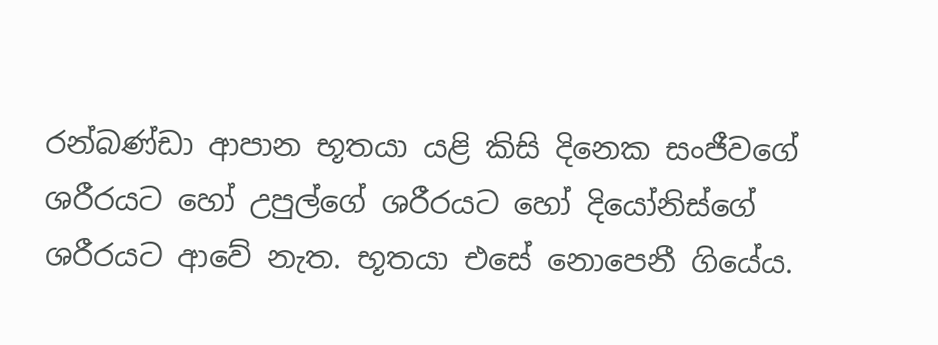රන්බණ්ඩා ආපාන භූතයා යළි කිසි දිනෙක සංජීවගේ ශරීරයට හෝ උපුල්ගේ ශරීරයට හෝ දියෝනිස්ගේ ශරීරයට ආවේ නැත. භූතයා එසේ නොපෙනී ගියේය.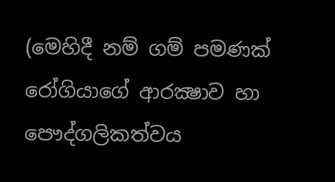(මෙහිදී නම් ගම් පමණක් රෝගියාගේ ආරක්‍ෂාව හා පෞද්ගලිකත්වය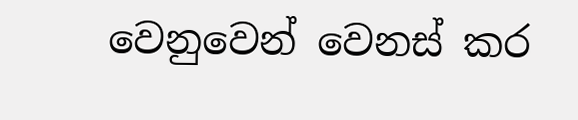වෙනුවෙන් වෙනස් කර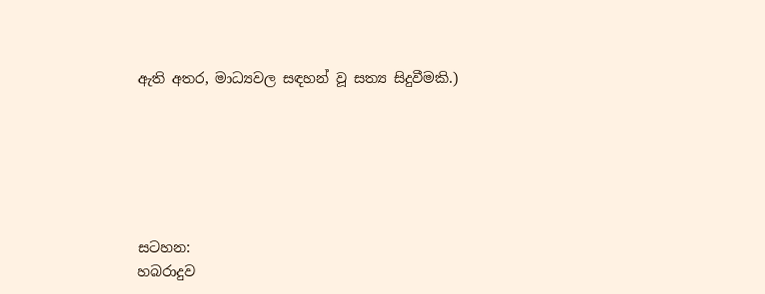ඇති අතර, මාධ්‍යවල සඳහන් වූ සත්‍ය සිදුවීමකි.)






සටහන:
හබරාදුව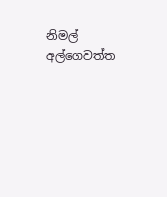නිමල් අල්ගෙවත්ත